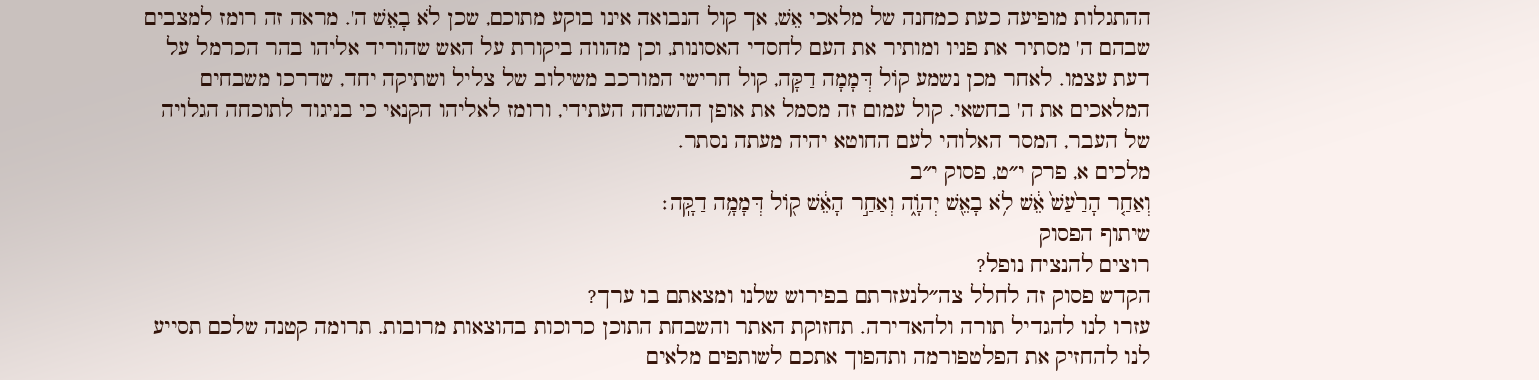ההתגלות מופיעה כעת כמחנה של מלאכי אֵשׁ, אך קול הנבואה אינו בוקע מתוכם, שכן לֹא בָאֵשׁ ה'. מראה זה רומז למצבים שבהם ה' מסתיר את פניו ומותיר את העם לחסדי האסונות, וכן מהווה ביקורת על האש שהוריד אליהו בהר הכרמל על דעת עצמו. לאחר מכן נשמע קוֹל דְּמָמָה דַקָּה, קול חרישי המורכב משילוב של צליל ושתיקה יחד, שדרכו משבחים המלאכים את ה' בחשאי. קול עמום זה מסמל את אופן ההשגחה העתידי, ורומז לאליהו הקנאי כי בניגוד לתוכחה הגלויה של העבר, המסר האלוהי לעם החוטא יהיה מעתה נסתר.
מלכים א, פרק י״ט, פסוק י״ב
וְאַחַ֤ר הָרַ֙עַשׁ֙ אֵ֔שׁ לֹ֥א בָאֵ֖שׁ יְהֹוָ֑ה וְאַחַ֣ר הָאֵ֔שׁ ק֖וֹל דְּמָמָ֥ה דַקָּֽה׃
שיתוף הפסוק
רוצים להנציח נופל?
הקדש פסוק זה לחלל צה״לנעזרתם בפירוש שלנו ומצאתם בו ערך?
עזרו לנו להגדיל תורה ולהאדירה. תחזוקת האתר והשבחת התוכן כרוכות בהוצאות מרובות. תרומה קטנה שלכם תסייע לנו להחזיק את הפלטפורמה ותהפוך אתכם לשותפים מלאים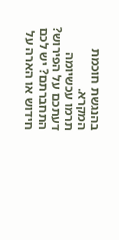בהנגשת חוכמת המקרא.
תרמו עכשיומה דעתכם על הפירוש?
התחברתם? יש לכם חידוש או הארה על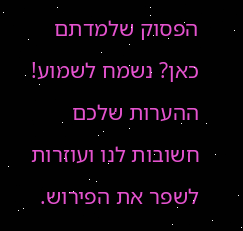הפסוק שלמדתם כאן? נשמח לשמוע!
ההערות שלכם חשובות לנו ועוזרות לשפר את הפירוש.